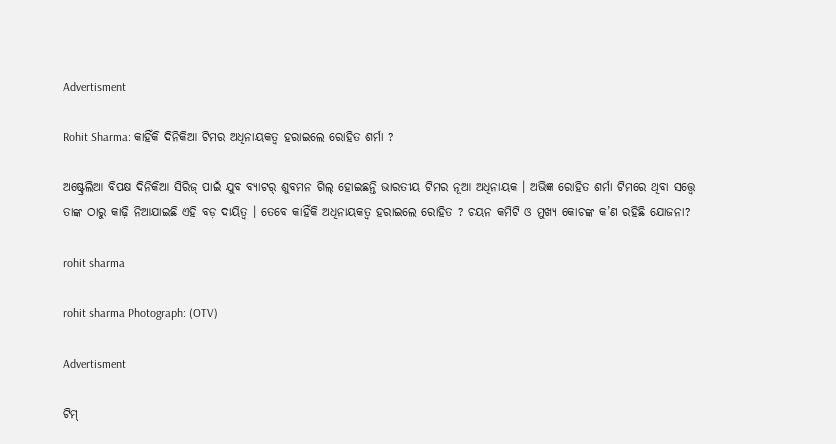Advertisment

Rohit Sharma: କାହିଁକି ଦିନିକିଆ ଟିମର ଅଧିନାୟକତ୍ୱ ହରାଇଲେ ରୋହିତ ଶର୍ମା ?

ଅଷ୍ଟ୍ରେଲିଆ ବିପକ୍ଷ ଦିନିକିଆ ସିରିଜ୍ ପାଇଁ ଯୁବ ବ୍ୟାଟର୍ ଶୁବମନ ଗିଲ୍ ହୋଇଛନ୍ତି ଭାରତୀୟ ଟିମର ନୂଆ ଅଧିନାୟକ । ଅଭିଜ୍ଞ ରୋହିତ ଶର୍ମା ଟିମରେ ଥିବା ସତ୍ତ୍ୱେ ତାଙ୍କ ଠାରୁ କାଢ଼ି ନିଆଯାଇଛି ଏହି ବଡ଼ ଦାୟିତ୍ୱ । ତେବେ କାହିଁକି ଅଧିନାୟକତ୍ୱ ହରାଇଲେ ରୋହିତ ? ଚୟନ କମିଟି ଓ ମୁଖ୍ୟ କୋଚଙ୍କ କ’ଣ ରହିଛି ଯୋଜନା?

rohit sharma

rohit sharma Photograph: (OTV)

Advertisment

ଟିମ୍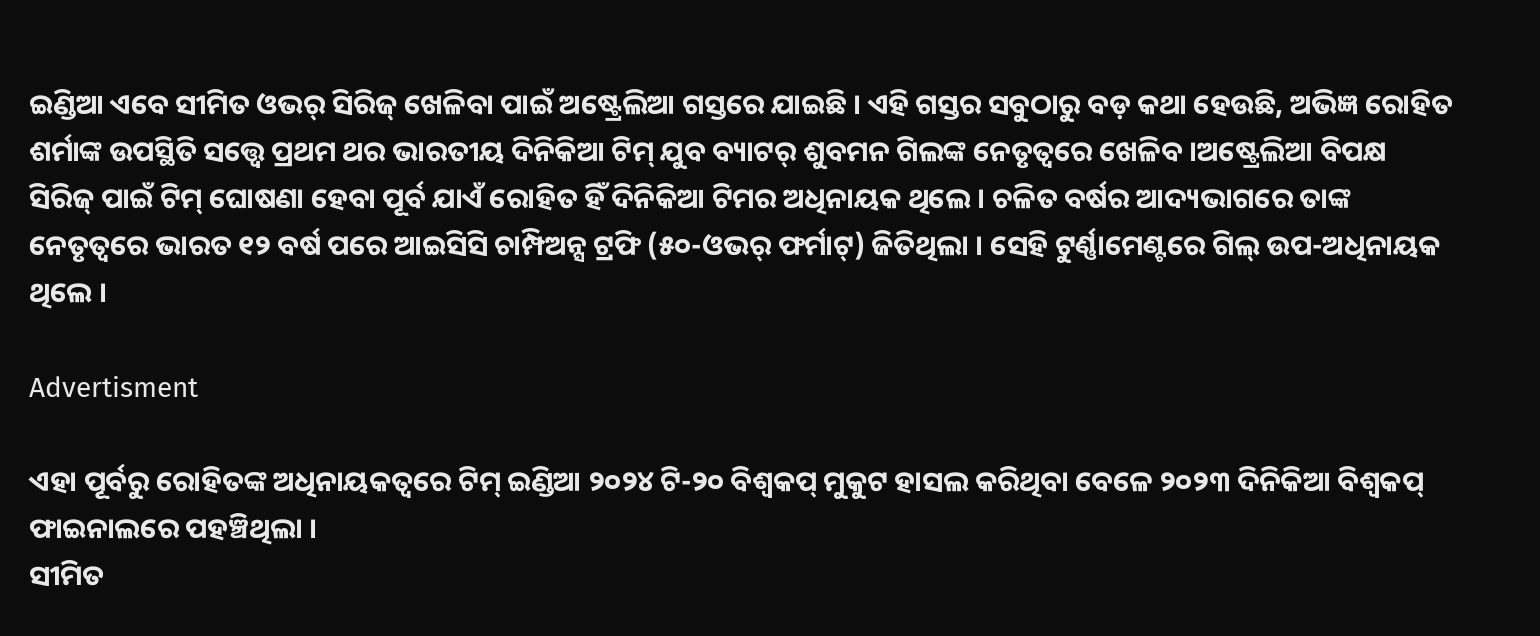ଇଣ୍ଡିଆ ଏବେ ସୀମିତ ଓଭର୍ ସିରିଜ୍ ଖେଳିବା ପାଇଁ ଅଷ୍ଟ୍ରେଲିଆ ଗସ୍ତରେ ଯାଇଛି । ଏହି ଗସ୍ତର ସବୁଠାରୁ ବଡ଼ କଥା ହେଉଛି, ଅଭିଜ୍ଞ ରୋହିତ ଶର୍ମାଙ୍କ ଉପସ୍ଥିତି ସତ୍ତ୍ୱେ ପ୍ରଥମ ଥର ଭାରତୀୟ ଦିନିକିଆ ଟିମ୍ ଯୁବ ବ୍ୟାଟର୍ ଶୁବମନ ଗିଲଙ୍କ ନେତୃତ୍ୱରେ ଖେଳିବ ।ଅଷ୍ଟ୍ରେଲିଆ ବିପକ୍ଷ ସିରିଜ୍ ପାଇଁ ଟିମ୍ ଘୋଷଣା ହେବା ପୂର୍ବ ଯାଏଁ ରୋହିତ ହିଁ ଦିନିକିଆ ଟିମର ଅଧିନାୟକ ଥିଲେ । ଚଳିତ ବର୍ଷର ଆଦ୍ୟଭାଗରେ ତାଙ୍କ ନେତୃତ୍ୱରେ ଭାରତ ୧୨ ବର୍ଷ ପରେ ଆଇସିସି ଚାମ୍ପିଅନ୍ସ ଟ୍ରଫି (୫୦-ଓଭର୍ ଫର୍ମାଟ୍) ଜିତିଥିଲା । ସେହି ଟୁର୍ଣ୍ଣାମେଣ୍ଟରେ ଗିଲ୍ ଉପ-ଅଧିନାୟକ ଥିଲେ ।

Advertisment

ଏହା ପୂର୍ବରୁ ରୋହିତଙ୍କ ଅଧିନାୟକତ୍ୱରେ ଟିମ୍ ଇଣ୍ଡିଆ ୨୦୨୪ ଟି-୨୦ ବିଶ୍ୱକପ୍ ମୁକୁଟ ହାସଲ କରିଥିବା ବେଳେ ୨୦୨୩ ଦିନିକିଆ ବିଶ୍ୱକପ୍ ଫାଇନାଲରେ ପହଞ୍ଚିଥିଲା ।
ସୀମିତ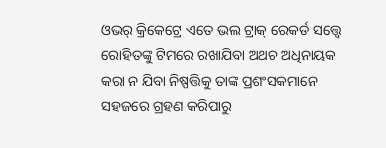ଓଭର୍ କ୍ରିକେଟ୍ରେ ଏତେ ଭଲ ଟ୍ରାକ୍ ରେକର୍ଡ ସତ୍ତ୍ୱେ ରୋହିତଙ୍କୁ ଟିମରେ ରଖାଯିବା ଅଥଚ ଅଧିନାୟକ କରା ନ ଯିବା ନିଷ୍ପତ୍ତିକୁ ତାଙ୍କ ପ୍ରଶଂସକମାନେ ସହଜରେ ଗ୍ରହଣ କରିପାରୁ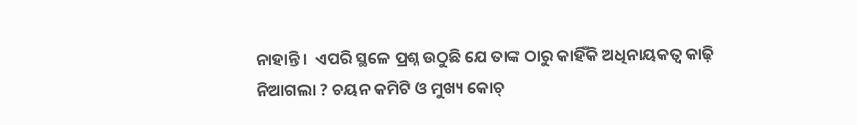ନାହାନ୍ତି ।  ଏପରି ସ୍ଥଳେ ପ୍ରଶ୍ନ ଉଠୁଛି ଯେ ତାଙ୍କ ଠାରୁ କାହିଁକି ଅଧିନାୟକତ୍ୱ କାଢ଼ି ନିଆଗଲା ? ଚୟନ କମିଟି ଓ ମୁଖ୍ୟ କୋଚ୍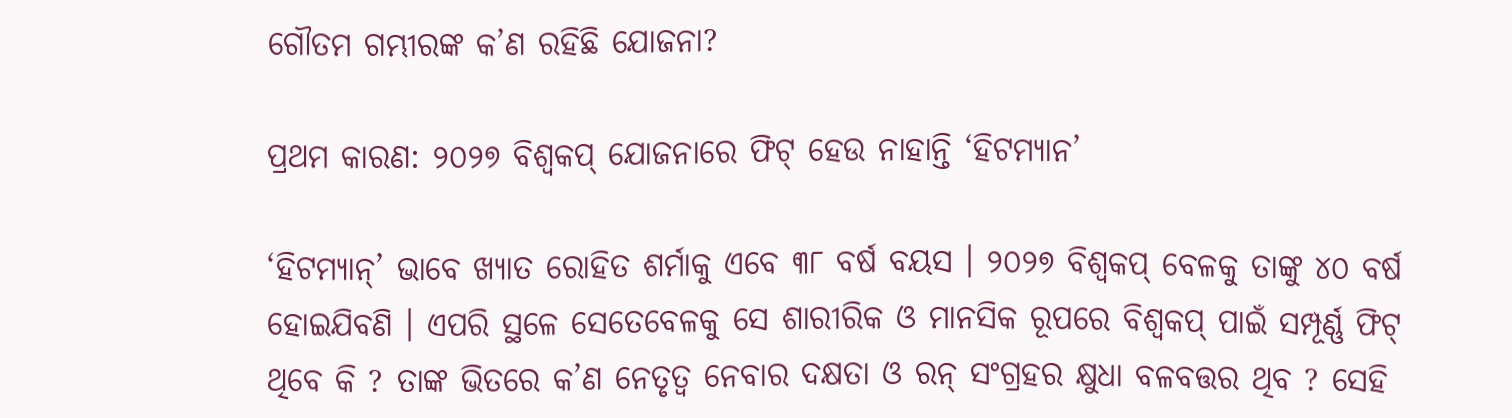ଗୌତମ ଗମ୍ଭୀରଙ୍କ କ’ଣ ରହିଛି ଯୋଜନା?

ପ୍ରଥମ କାରଣ: ୨୦୨୭ ବିଶ୍ୱକପ୍ ଯୋଜନାରେ ଫିଟ୍ ହେଉ ନାହାନ୍ତି ‘ହିଟମ୍ୟାନ’

‘ହିଟମ୍ୟାନ୍’ ଭାବେ ଖ୍ୟାତ ରୋହିତ ଶର୍ମାକୁ ଏବେ ୩୮ ବର୍ଷ ବୟସ । ୨୦୨୭ ବିଶ୍ୱକପ୍ ବେଳକୁ ତାଙ୍କୁ ୪୦ ବର୍ଷ ହୋଇଯିବଣି । ଏପରି ସ୍ଥଳେ ସେତେବେଳକୁ ସେ ଶାରୀରିକ ଓ ମାନସିକ ରୂପରେ ବିଶ୍ୱକପ୍ ପାଇଁ ସମ୍ପୂର୍ଣ୍ଣ ଫିଟ୍ ଥିବେ କି ? ତାଙ୍କ ଭିତରେ କ’ଣ ନେତୃତ୍ୱ ନେବାର ଦକ୍ଷତା ଓ ରନ୍ ସଂଗ୍ରହର କ୍ଷୁଧା ବଳବତ୍ତର ଥିବ ? ସେହି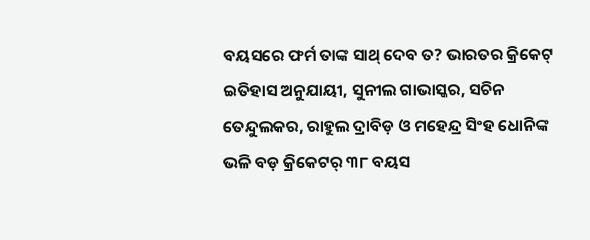ବୟସରେ ଫର୍ମ ତାଙ୍କ ସାଥ୍ ଦେବ ତ? ଭାରତର କ୍ରିକେଟ୍ ଇତିହାସ ଅନୁଯାୟୀ, ସୁନୀଲ ଗାଭାସ୍କର, ସଚିନ ତେନ୍ଦୁଲକର, ରାହୁଲ ଦ୍ରାବିଡ଼ ଓ ମହେନ୍ଦ୍ର ସିଂହ ଧୋନିଙ୍କ ଭଳି ବଡ଼ କ୍ରିକେଟର୍ ୩୮ ବୟସ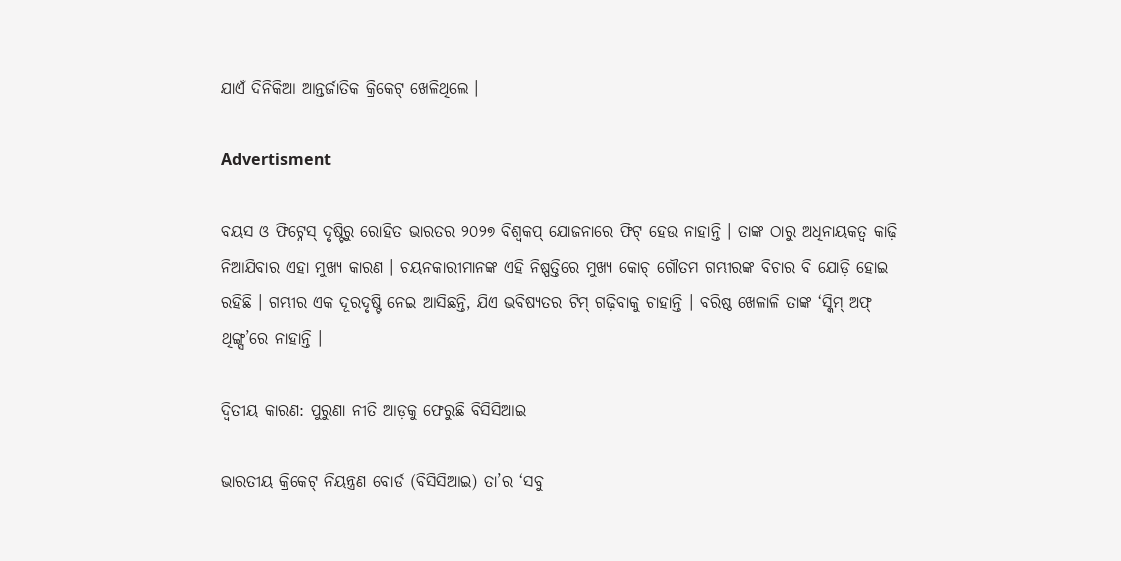ଯାଏଁ ଦିନିକିଆ ଆନ୍ତର୍ଜାତିକ କ୍ରିକେଟ୍ ଖେଳିଥିଲେ ।

Advertisment

ବୟସ ଓ ଫିଟ୍ନେସ୍ ଦୃଷ୍ଟିରୁ ରୋହିତ ଭାରତର ୨୦୨୭ ବିଶ୍ୱକପ୍ ଯୋଜନାରେ ଫିଟ୍ ହେଉ ନାହାନ୍ତି । ତାଙ୍କ ଠାରୁ ଅଧିନାୟକତ୍ୱ କାଢ଼ି ନିଆଯିବାର ଏହା ମୁଖ୍ୟ କାରଣ । ଚୟନକାରୀମାନଙ୍କ ଏହି ନିଷ୍ପତ୍ତିରେ ମୁଖ୍ୟ କୋଚ୍ ଗୌତମ ଗମ୍ଭୀରଙ୍କ ବିଚାର ବି ଯୋଡ଼ି ହୋଇ ରହିଛି । ଗମ୍ଭୀର ଏକ ଦୂରଦୃଷ୍ଟି ନେଇ ଆସିଛନ୍ତି, ଯିଏ ଭବିଷ୍ୟତର ଟିମ୍ ଗଢ଼ିବାକୁ ଚାହାନ୍ତି । ବରିଷ୍ଠ ଖେଳାଳି ତାଙ୍କ ‘ସ୍କିମ୍ ଅଫ୍ ଥିଙ୍ଗ୍ସ’ରେ ନାହାନ୍ତି ।

ଦ୍ୱିତୀୟ କାରଣ: ପୁରୁଣା ନୀତି ଆଡ଼କୁ ଫେରୁଛି ବିସିସିଆଇ

ଭାରତୀୟ କ୍ରିକେଟ୍ ନିୟନ୍ତ୍ରଣ ବୋର୍ଡ (ବିସିସିଆଇ) ତା’ର ‘ସବୁ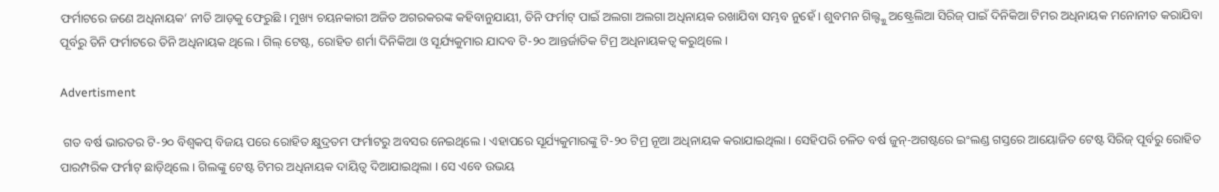ଫର୍ମାଟରେ ଜଣେ ଅଧିନାୟକ’ ନୀତି ଆଡ଼କୁ ଫେରୁଛି । ମୁଖ୍ୟ ଚୟନକାରୀ ଅଜିତ ଅଗରକରଙ୍କ କହିବାନୁଯାୟୀ, ତିନି ଫର୍ମାଟ୍ ପାଇଁ ଅଲଗା ଅଲଗା ଅଧିନାୟକ ରଖାଯିବା ସମ୍ଭବ ନୁହେଁ । ଶୁବମନ ଗିଲ୍ଙ୍କୁ ଅଷ୍ଟ୍ରେଲିଆ ସିରିଜ୍ ପାଇଁ ଦିନିକିଆ ଟିମର ଅଧିନାୟକ ମନୋନୀତ କରାଯିବା ପୂର୍ବରୁ ତିନି ଫର୍ମାଟରେ ତିନି ଅଧିନାୟକ ଥିଲେ । ଗିଲ୍ ଟେଷ୍ଟ, ରୋହିତ ଶର୍ମା ଦିନିକିଆ ଓ ସୂର୍ଯ୍ୟକୁମାର ଯାଦବ ଟି-୨୦ ଆନ୍ତର୍ଜାତିକ ଟିମ୍ର ଅଧିନାୟକତ୍ୱ କରୁଥିଲେ ।

Advertisment

 ଗତ ବର୍ଷ ଭାରତର ଟି-୨୦ ବିଶ୍ୱକପ୍ ବିଜୟ ପରେ ରୋହିତ କ୍ଷୁଦ୍ରତମ ଫର୍ମାଟରୁ ଅବସର ନେଇଥିଲେ । ଏହାପରେ ସୂର୍ଯ୍ୟକୁମାରଙ୍କୁ ଟି-୨୦ ଟିମ୍ର ନୂଆ ଅଧିନାୟକ କରାଯାଇଥିଲା । ସେହିପରି ଚଳିତ ବର୍ଷ ଜୁନ୍-ଅଗଷ୍ଟରେ ଇଂଲଣ୍ଡ ଗସ୍ତରେ ଆୟୋଜିତ ଟେଷ୍ଟ ସିରିଜ୍ ପୂର୍ବରୁ ରୋହିତ ପାରମ୍ପରିକ ଫର୍ମାଟ୍ ଛାଡ଼ିଥିଲେ । ଗିଲଙ୍କୁ ଟେଷ୍ଟ ଟିମର ଅଧିନାୟକ ଦାୟିତ୍ୱ ଦିଆଯାଇଥିଲା । ସେ ଏବେ ଉଭୟ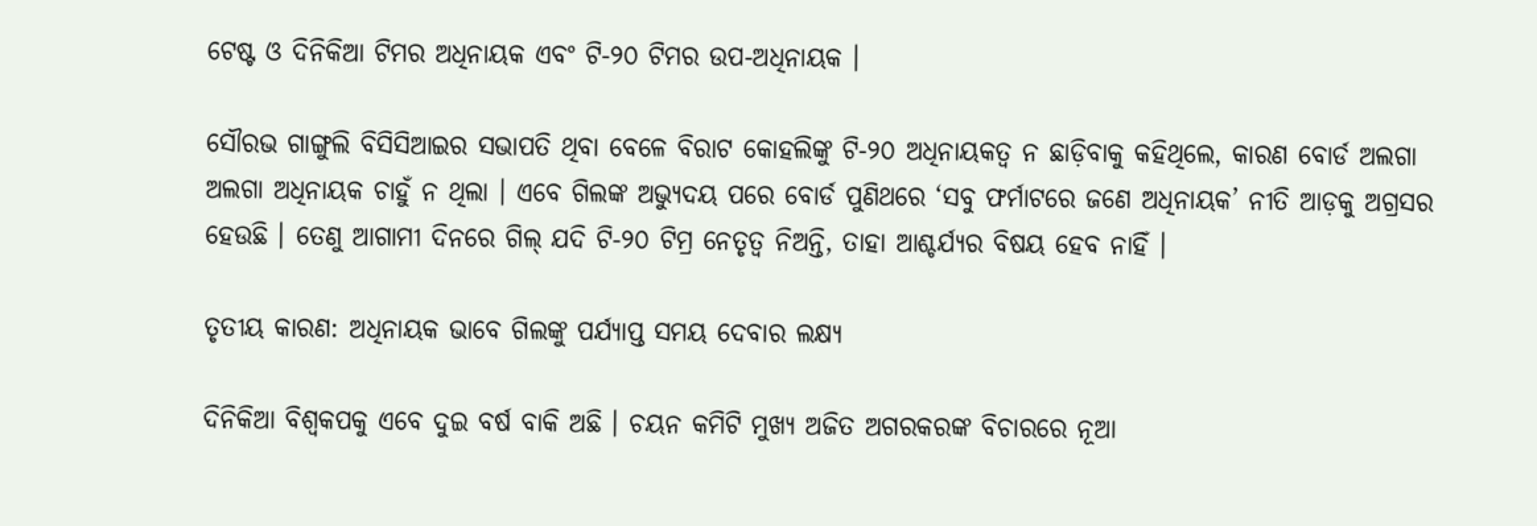ଟେଷ୍ଟ ଓ ଦିନିକିଆ ଟିମର ଅଧିନାୟକ ଏବଂ ଟି-୨୦ ଟିମର ଉପ-ଅଧିନାୟକ ।

ସୌରଭ ଗାଙ୍ଗୁଲି ବିସିସିଆଇର ସଭାପତି ଥିବା ବେଳେ ବିରାଟ କୋହଲିଙ୍କୁ ଟି-୨୦ ଅଧିନାୟକତ୍ୱ ନ ଛାଡ଼ିବାକୁ କହିଥିଲେ, କାରଣ ବୋର୍ଡ ଅଲଗା ଅଲଗା ଅଧିନାୟକ ଚାହୁଁ ନ ଥିଲା । ଏବେ ଗିଲଙ୍କ ଅଭ୍ୟୁଦୟ ପରେ ବୋର୍ଡ ପୁଣିଥରେ ‘ସବୁ ଫର୍ମାଟରେ ଜଣେ ଅଧିନାୟକ’ ନୀତି ଆଡ଼କୁ ଅଗ୍ରସର ହେଉଛି । ତେଣୁ ଆଗାମୀ ଦିନରେ ଗିଲ୍ ଯଦି ଟି-୨୦ ଟିମ୍ର ନେତୃତ୍ୱ ନିଅନ୍ତି, ତାହା ଆଶ୍ଚର୍ଯ୍ୟର ବିଷୟ ହେବ ନାହିଁ ।

ତୃତୀୟ କାରଣ: ଅଧିନାୟକ ଭାବେ ଗିଲଙ୍କୁ ପର୍ଯ୍ୟାପ୍ତ ସମୟ ଦେବାର ଲକ୍ଷ୍ୟ

ଦିନିକିଆ ବିଶ୍ୱକପକୁ ଏବେ ଦୁଇ ବର୍ଷ ବାକି ଅଛି । ଚୟନ କମିଟି ମୁଖ୍ୟ ଅଜିତ ଅଗରକରଙ୍କ ବିଚାରରେ ନୂଆ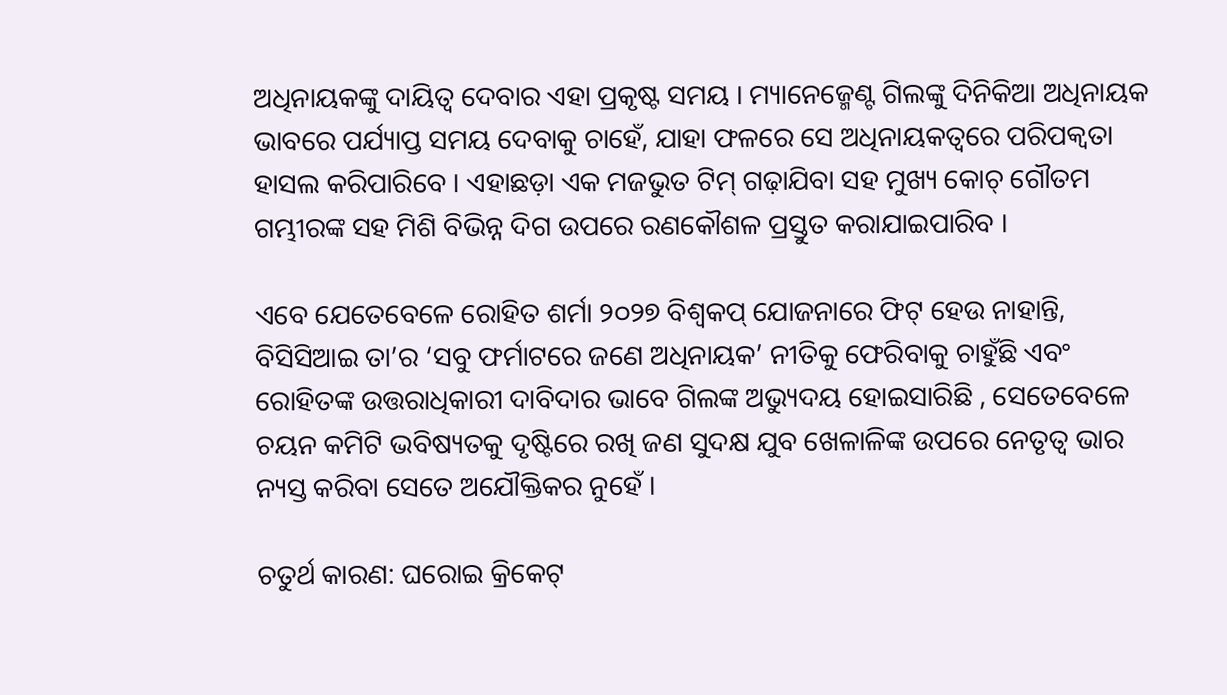ଅଧିନାୟକଙ୍କୁ ଦାୟିତ୍ୱ ଦେବାର ଏହା ପ୍ରକୃଷ୍ଟ ସମୟ । ମ୍ୟାନେଜ୍ମେଣ୍ଟ ଗିଲଙ୍କୁ ଦିନିକିଆ ଅଧିନାୟକ ଭାବରେ ପର୍ଯ୍ୟାପ୍ତ ସମୟ ଦେବାକୁ ଚାହେଁ, ଯାହା ଫଳରେ ସେ ଅଧିନାୟକତ୍ୱରେ ପରିପକ୍ୱତା ହାସଲ କରିପାରିବେ । ଏହାଛଡ଼ା ଏକ ମଜଭୁତ ଟିମ୍ ଗଢ଼ାଯିବା ସହ ମୁଖ୍ୟ କୋଚ୍ ଗୌତମ ଗମ୍ଭୀରଙ୍କ ସହ ମିଶି ବିଭିନ୍ନ ଦିଗ ଉପରେ ରଣକୌଶଳ ପ୍ରସ୍ତୁତ କରାଯାଇପାରିବ ।

ଏବେ ଯେତେବେଳେ ରୋହିତ ଶର୍ମା ୨୦୨୭ ବିଶ୍ୱକପ୍ ଯୋଜନାରେ ଫିଟ୍ ହେଉ ନାହାନ୍ତି, ବିସିସିଆଇ ତା’ର ‘ସବୁ ଫର୍ମାଟରେ ଜଣେ ଅଧିନାୟକ’ ନୀତିକୁ ଫେରିବାକୁ ଚାହୁଁଛି ଏବଂ ରୋହିତଙ୍କ ଉତ୍ତରାଧିକାରୀ ଦାବିଦାର ଭାବେ ଗିଲଙ୍କ ଅଭ୍ୟୁଦୟ ହୋଇସାରିଛି , ସେତେବେଳେ ଚୟନ କମିଟି ଭବିଷ୍ୟତକୁ ଦୃଷ୍ଟିରେ ରଖି ଜଣ ସୁଦକ୍ଷ ଯୁବ ଖେଳାଳିଙ୍କ ଉପରେ ନେତୃତ୍ୱ ଭାର ନ୍ୟସ୍ତ କରିବା ସେତେ ଅଯୌକ୍ତିକର ନୁହେଁ ।

ଚତୁର୍ଥ କାରଣ: ଘରୋଇ କ୍ରିକେଟ୍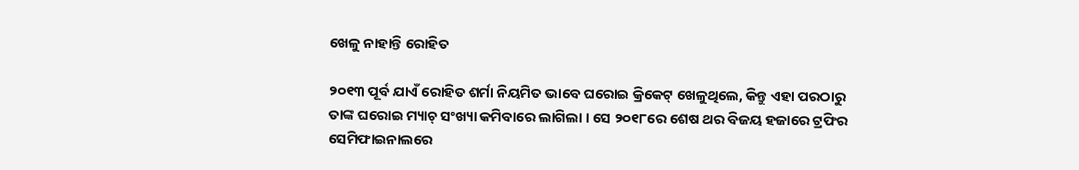ଖେଳୁ ନାହାନ୍ତି ରୋହିତ

୨୦୧୩ ପୂର୍ବ ଯାଏଁ ରୋହିତ ଶର୍ମା ନିୟମିତ ଭାବେ ଘରୋଇ କ୍ରିକେଟ୍ ଖେଳୁଥିଲେ, କିନ୍ତୁ ଏହା ପରଠାରୁ ତାଙ୍କ ଘରୋଇ ମ୍ୟାଚ୍ ସଂଖ୍ୟା କମିବାରେ ଲାଗିଲା । ସେ ୨୦୧୮ରେ ଶେଷ ଥର ବିଜୟ ହଜାରେ ଟ୍ରଫିର ସେମିଫାଇନାଲରେ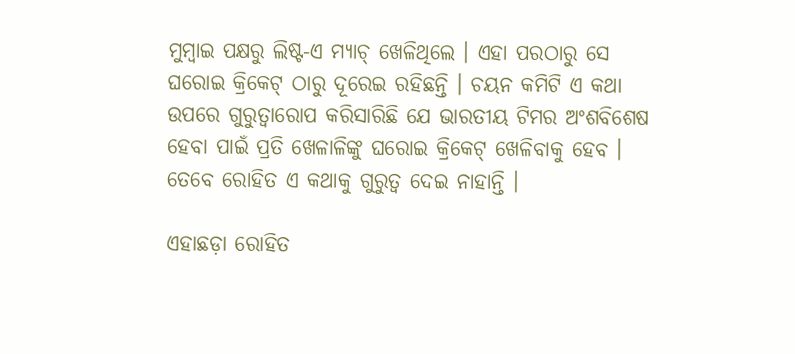ମୁମ୍ବାଇ ପକ୍ଷରୁ ଲିଷ୍ଟ-ଏ ମ୍ୟାଚ୍ ଖେଳିଥିଲେ । ଏହା ପରଠାରୁ ସେ ଘରୋଇ କ୍ରିକେଟ୍ ଠାରୁ ଦୂରେଇ ରହିଛନ୍ତି । ଚୟନ କମିଟି ଏ କଥା ଉପରେ ଗୁରୁତ୍ୱାରୋପ କରିସାରିଛି ଯେ ଭାରତୀୟ ଟିମର ଅଂଶବିଶେଷ ହେବା ପାଇଁ ପ୍ରତି ଖେଳାଳିଙ୍କୁ ଘରୋଇ କ୍ରିକେଟ୍ ଖେଳିବାକୁ ହେବ ।  ତେବେ ରୋହିତ ଏ କଥାକୁ ଗୁରୁତ୍ୱ ଦେଇ ନାହାନ୍ତି ।

ଏହାଛଡ଼ା ରୋହିତ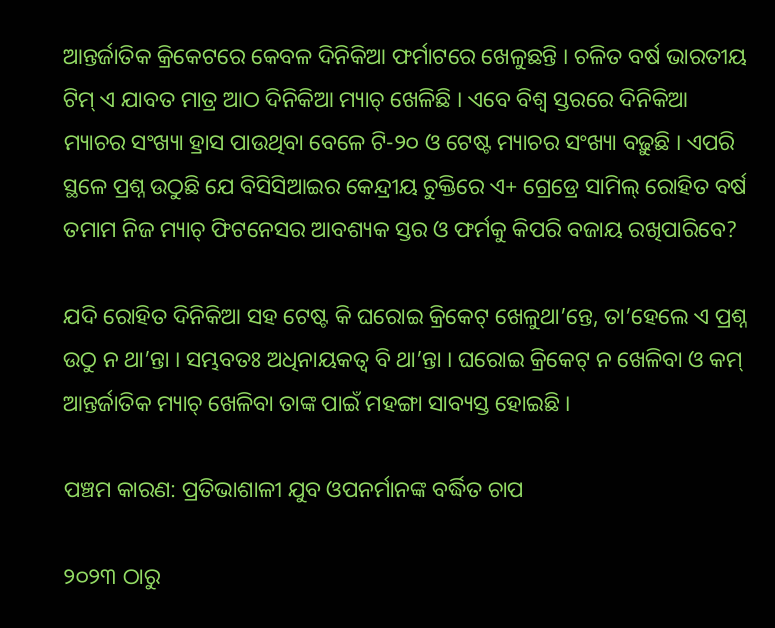ଆନ୍ତର୍ଜାତିକ କ୍ରିକେଟରେ କେବଳ ଦିନିକିଆ ଫର୍ମାଟରେ ଖେଳୁଛନ୍ତି । ଚଳିତ ବର୍ଷ ଭାରତୀୟ ଟିମ୍ ଏ ଯାବତ ମାତ୍ର ଆଠ ଦିନିକିଆ ମ୍ୟାଚ୍ ଖେଳିଛି । ଏବେ ବିଶ୍ୱ ସ୍ତରରେ ଦିନିକିଆ ମ୍ୟାଚର ସଂଖ୍ୟା ହ୍ରାସ ପାଉଥିବା ବେଳେ ଟି-୨୦ ଓ ଟେଷ୍ଟ ମ୍ୟାଚର ସଂଖ୍ୟା ବଢ଼ୁଛି । ଏପରି ସ୍ଥଳେ ପ୍ରଶ୍ନ ଉଠୁଛି ଯେ ବିସିସିଆଇର କେନ୍ଦ୍ରୀୟ ଚୁକ୍ତିରେ ଏ+ ଗ୍ରେଡ୍ରେ ସାମିଲ୍ ରୋହିତ ବର୍ଷ ତମାମ ନିଜ ମ୍ୟାଚ୍ ଫିଟନେସର ଆବଶ୍ୟକ ସ୍ତର ଓ ଫର୍ମକୁ କିପରି ବଜାୟ ରଖିପାରିବେ?

ଯଦି ରୋହିତ ଦିନିକିଆ ସହ ଟେଷ୍ଟ କି ଘରୋଇ କ୍ରିକେଟ୍ ଖେଳୁଥା’ନ୍ତେ, ତା’ହେଲେ ଏ ପ୍ରଶ୍ନ ଉଠୁ ନ ଥା’ନ୍ତା । ସମ୍ଭବତଃ ଅଧିନାୟକତ୍ୱ ବି ଥା’ନ୍ତା । ଘରୋଇ କ୍ରିକେଟ୍ ନ ଖେଳିବା ଓ କମ୍ ଆନ୍ତର୍ଜାତିକ ମ୍ୟାଚ୍ ଖେଳିବା ତାଙ୍କ ପାଇଁ ମହଙ୍ଗା ସାବ୍ୟସ୍ତ ହୋଇଛି ।

ପଞ୍ଚମ କାରଣ: ପ୍ରତିଭାଶାଳୀ ଯୁବ ଓପନର୍ମାନଙ୍କ ବର୍ଦ୍ଧିତ ଚାପ

୨୦୨୩ ଠାରୁ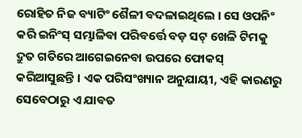ରୋହିତ ନିଜ ବ୍ୟାଟିଂ ଶୈଳୀ ବଦଳାଇଥିଲେ । ସେ ଓପନିଂ କରି ଇନିଂସ୍ ସମ୍ଭାଳିବା ପରିବର୍ତ୍ତେ ବଡ଼ ସଟ୍ ଖେଳି ଟିମକୁ ଦ୍ରୁତ ଗତିରେ ଆଗେଇନେବା ଉପରେ ଫୋକସ୍ କରିଆସୁଛନ୍ତି । ଏକ ପରିସଂଖ୍ୟାନ ଅନୁଯାୟୀ, ଏହି କାରଣରୁ ସେବେଠାରୁ ଏ ଯାବତ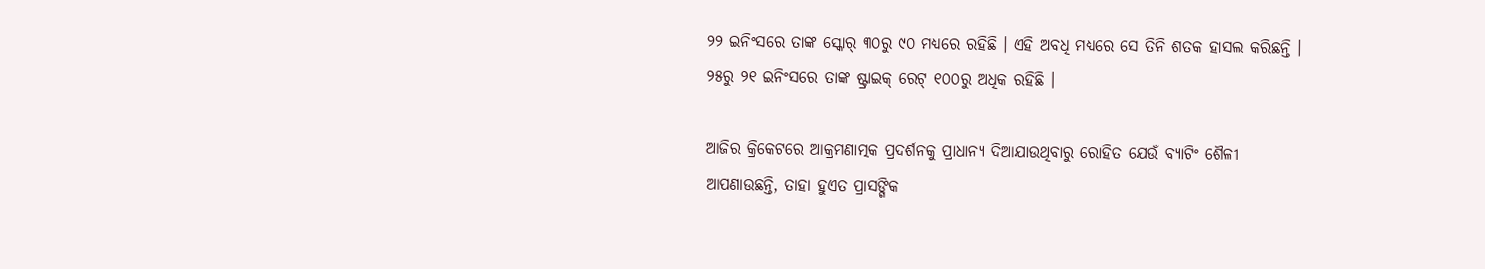୨୨ ଇନିଂସରେ ତାଙ୍କ ସ୍କୋର୍ ୩୦ରୁ ୯୦ ମଧ୍ୟରେ ରହିଛି । ଏହି ଅବଧି ମଧ୍ୟରେ ସେ ତିନି ଶତକ ହାସଲ କରିଛନ୍ତି । ୨୫ରୁ ୨୧ ଇନିଂସରେ ତାଙ୍କ ଷ୍ଟ୍ରାଇକ୍ ରେଟ୍ ୧୦୦ରୁ ଅଧିକ ରହିଛି ।

ଆଜିର କ୍ରିକେଟରେ ଆକ୍ରମଣାତ୍ମକ ପ୍ରଦର୍ଶନକୁ ପ୍ରାଧାନ୍ୟ ଦିଆଯାଉଥିବାରୁ ରୋହିତ ଯେଉଁ ବ୍ୟାଟିଂ ଶୈଳୀ ଆପଣାଉଛନ୍ତି, ତାହା ହୁଏତ ପ୍ରାସଙ୍ଗିକ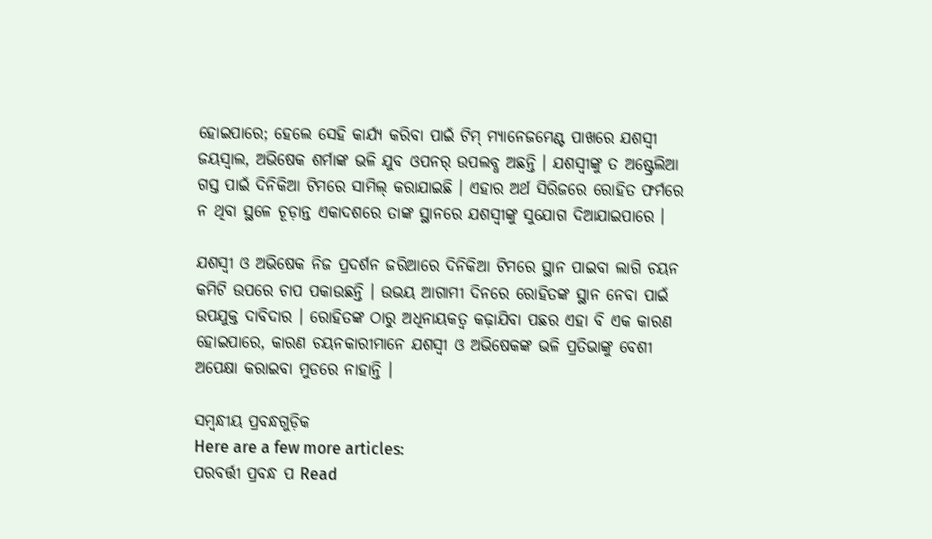ହୋଇପାରେ; ହେଲେ ସେହି କାର୍ଯ୍ୟ କରିବା ପାଇଁ ଟିମ୍ ମ୍ୟାନେଜମେଣ୍ଟ ପାଖରେ ଯଶସ୍ୱୀ ଜୟସ୍ୱାଲ, ଅଭିଷେକ ଶର୍ମାଙ୍କ ଭଳି ଯୁବ ଓପନର୍ ଉପଲବ୍ଧ ଅଛନ୍ତି । ଯଶସ୍ୱୀଙ୍କୁ ତ ଅଷ୍ଟ୍ରେଲିଆ ଗସ୍ତ ପାଇଁ ଦିନିକିଆ ଟିମରେ ସାମିଲ୍ କରାଯାଇଛି । ଏହାର ଅର୍ଥ ସିରିଜରେ ରୋହିତ ଫର୍ମରେ ନ ଥିବା ସ୍ଥଳେ ଚୂଡ଼ାନ୍ତ ଏକାଦଶରେ ତାଙ୍କ ସ୍ଥାନରେ ଯଶସ୍ୱୀଙ୍କୁ ସୁଯୋଗ ଦିଆଯାଇପାରେ ।

ଯଶସ୍ୱୀ ଓ ଅଭିଷେକ ନିଜ ପ୍ରଦର୍ଶନ ଜରିଆରେ ଦିନିକିଆ ଟିମରେ ସ୍ଥାନ ପାଇବା ଲାଗି ଚୟନ କମିଟି ଉପରେ ଚାପ ପକାଉଛନ୍ତି । ଉଭୟ ଆଗାମୀ ଦିନରେ ରୋହିତଙ୍କ ସ୍ଥାନ ନେବା ପାଇଁ ଉପଯୁକ୍ତ ଦାବିଦାର । ରୋହିତଙ୍କ ଠାରୁ ଅଧିନାୟକତ୍ୱ କଢ଼ାଯିବା ପଛର ଏହା ବି ଏକ କାରଣ ହୋଇପାରେ, କାରଣ ଚୟନକାରୀମାନେ ଯଶସ୍ୱୀ ଓ ଅଭିଷେକଙ୍କ ଭଳି ପ୍ରତିଭାଙ୍କୁ ବେଶୀ ଅପେକ୍ଷା କରାଇବା ମୁଡରେ ନାହାନ୍ତି ।

ସମ୍ବନ୍ଧୀୟ ପ୍ରବନ୍ଧଗୁଡ଼ିକ
Here are a few more articles:
ପରବର୍ତ୍ତୀ ପ୍ରବନ୍ଧ ପ Read